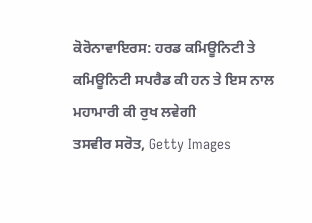ਕੋਰੋਨਾਵਾਇਰਸ: ਹਰਡ ਕਮਿਊਨਿਟੀ ਤੇ ਕਮਿਊਨਿਟੀ ਸਪਰੈਡ ਕੀ ਹਨ ਤੇ ਇਸ ਨਾਲ ਮਹਾਮਾਰੀ ਕੀ ਰੁਖ ਲਵੇਗੀ
ਤਸਵੀਰ ਸਰੋਤ, Getty Images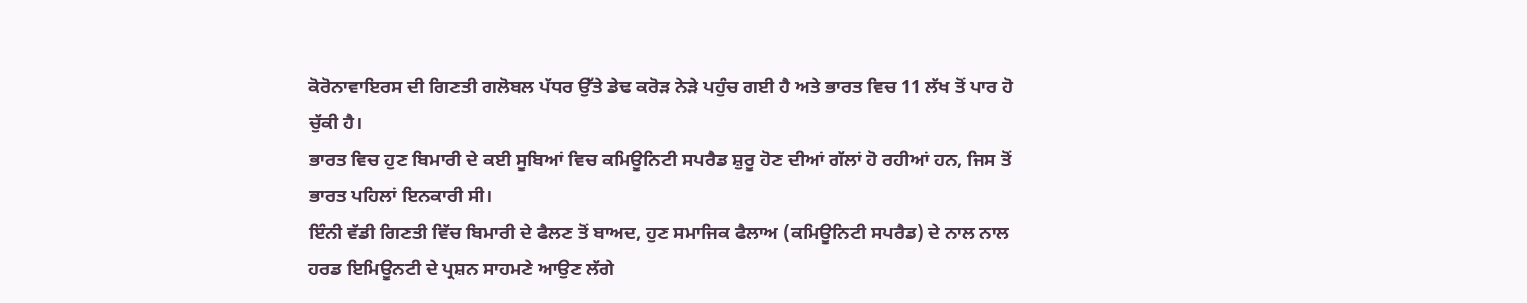ਕੋਰੋਨਾਵਾਇਰਸ ਦੀ ਗਿਣਤੀ ਗਲੋਬਲ ਪੱਧਰ ਉੱਤੇ ਡੇਢ ਕਰੋੜ ਨੇੜੇ ਪਹੁੰਚ ਗਈ ਹੈ ਅਤੇ ਭਾਰਤ ਵਿਚ 11 ਲੱਖ ਤੋਂ ਪਾਰ ਹੋ ਚੁੱਕੀ ਹੈ।
ਭਾਰਤ ਵਿਚ ਹੁਣ ਬਿਮਾਰੀ ਦੇ ਕਈ ਸੂਬਿਆਂ ਵਿਚ ਕਮਿਊਨਿਟੀ ਸਪਰੈਡ ਸ਼ੁਰੂ ਹੋਣ ਦੀਆਂ ਗੱਲਾਂ ਹੋ ਰਹੀਆਂ ਹਨ, ਜਿਸ ਤੋਂ ਭਾਰਤ ਪਹਿਲਾਂ ਇਨਕਾਰੀ ਸੀ।
ਇੰਨੀ ਵੱਡੀ ਗਿਣਤੀ ਵਿੱਚ ਬਿਮਾਰੀ ਦੇ ਫੈਲਣ ਤੋਂ ਬਾਅਦ, ਹੁਣ ਸਮਾਜਿਕ ਫੈਲਾਅ (ਕਮਿਊਨਿਟੀ ਸਪਰੈਡ) ਦੇ ਨਾਲ ਨਾਲ ਹਰਡ ਇਮਿਊਨਟੀ ਦੇ ਪ੍ਰਸ਼ਨ ਸਾਹਮਣੇ ਆਉਣ ਲੱਗੇ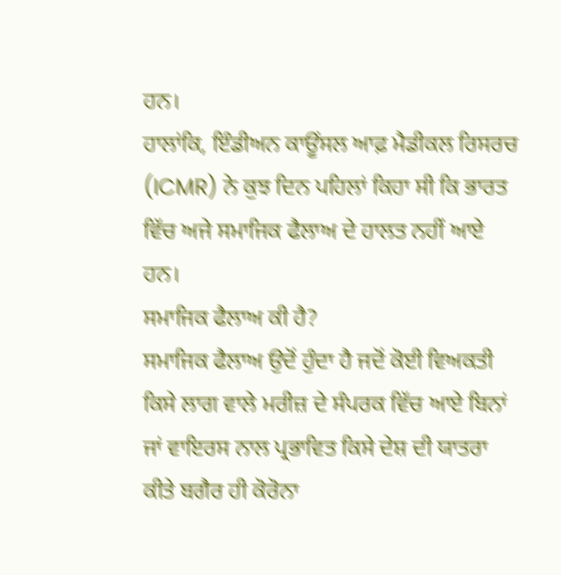ਹਨ।
ਹਾਲਾਂਕਿ, ਇੰਡੀਅਨ ਕਾਊਂਸਲ ਆਫ਼ ਮੈਡੀਕਲ ਰਿਸਰਚ (ICMR) ਨੇ ਕੁਝ ਦਿਨ ਪਹਿਲਾਂ ਕਿਹਾ ਸੀ ਕਿ ਭਾਰਤ ਵਿੱਚ ਅਜੇ ਸਮਾਜਿਕ ਫੈਲਾਅ ਦੇ ਹਾਲਤ ਨਹੀਂ ਆਏ ਹਨ।
ਸਮਾਜਿਕ ਫੈਲਾਅ ਕੀ ਹੈ?
ਸਮਾਜਿਕ ਫੈਲਾਅ ਉਦੋਂ ਹੁੰਦਾ ਹੈ ਜਦੋਂ ਕੋਈ ਵਿਅਕਤੀ ਕਿਸੇ ਲਾਗ ਵਾਲੇ ਮਰੀਜ਼ ਦੇ ਸੰਪਰਕ ਵਿੱਚ ਆਏ ਬਿਨਾਂ ਜਾਂ ਵਾਇਰਸ ਨਾਲ ਪ੍ਰਭਾਵਿਤ ਕਿਸੇ ਦੇਸ਼ ਦੀ ਯਾਤਰਾ ਕੀਤੇ ਬਗੈਰ ਹੀ ਕੋਰੋਨਾ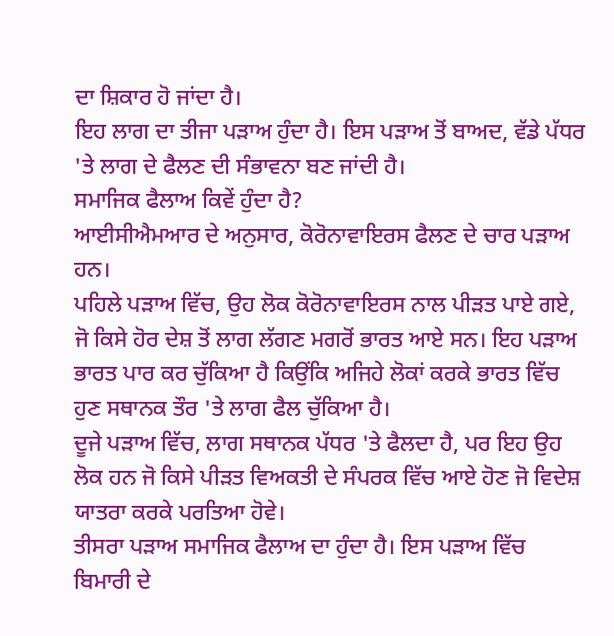ਦਾ ਸ਼ਿਕਾਰ ਹੋ ਜਾਂਦਾ ਹੈ।
ਇਹ ਲਾਗ ਦਾ ਤੀਜਾ ਪੜਾਅ ਹੁੰਦਾ ਹੈ। ਇਸ ਪੜਾਅ ਤੋਂ ਬਾਅਦ, ਵੱਡੇ ਪੱਧਰ 'ਤੇ ਲਾਗ ਦੇ ਫੈਲਣ ਦੀ ਸੰਭਾਵਨਾ ਬਣ ਜਾਂਦੀ ਹੈ।
ਸਮਾਜਿਕ ਫੈਲਾਅ ਕਿਵੇਂ ਹੁੰਦਾ ਹੈ?
ਆਈਸੀਐਮਆਰ ਦੇ ਅਨੁਸਾਰ, ਕੋਰੋਨਾਵਾਇਰਸ ਫੈਲਣ ਦੇ ਚਾਰ ਪੜਾਅ ਹਨ।
ਪਹਿਲੇ ਪੜਾਅ ਵਿੱਚ, ਉਹ ਲੋਕ ਕੋਰੋਨਾਵਾਇਰਸ ਨਾਲ ਪੀੜਤ ਪਾਏ ਗਏ, ਜੋ ਕਿਸੇ ਹੋਰ ਦੇਸ਼ ਤੋਂ ਲਾਗ ਲੱਗਣ ਮਗਰੋਂ ਭਾਰਤ ਆਏ ਸਨ। ਇਹ ਪੜਾਅ ਭਾਰਤ ਪਾਰ ਕਰ ਚੁੱਕਿਆ ਹੈ ਕਿਉਂਕਿ ਅਜਿਹੇ ਲੋਕਾਂ ਕਰਕੇ ਭਾਰਤ ਵਿੱਚ ਹੁਣ ਸਥਾਨਕ ਤੌਰ 'ਤੇ ਲਾਗ ਫੈਲ ਚੁੱਕਿਆ ਹੈ।
ਦੂਜੇ ਪੜਾਅ ਵਿੱਚ, ਲਾਗ ਸਥਾਨਕ ਪੱਧਰ 'ਤੇ ਫੈਲਦਾ ਹੈ, ਪਰ ਇਹ ਉਹ ਲੋਕ ਹਨ ਜੋ ਕਿਸੇ ਪੀੜਤ ਵਿਅਕਤੀ ਦੇ ਸੰਪਰਕ ਵਿੱਚ ਆਏ ਹੋਣ ਜੋ ਵਿਦੇਸ਼ ਯਾਤਰਾ ਕਰਕੇ ਪਰਤਿਆ ਹੋਵੇ।
ਤੀਸਰਾ ਪੜਾਅ ਸਮਾਜਿਕ ਫੈਲਾਅ ਦਾ ਹੁੰਦਾ ਹੈ। ਇਸ ਪੜਾਅ ਵਿੱਚ ਬਿਮਾਰੀ ਦੇ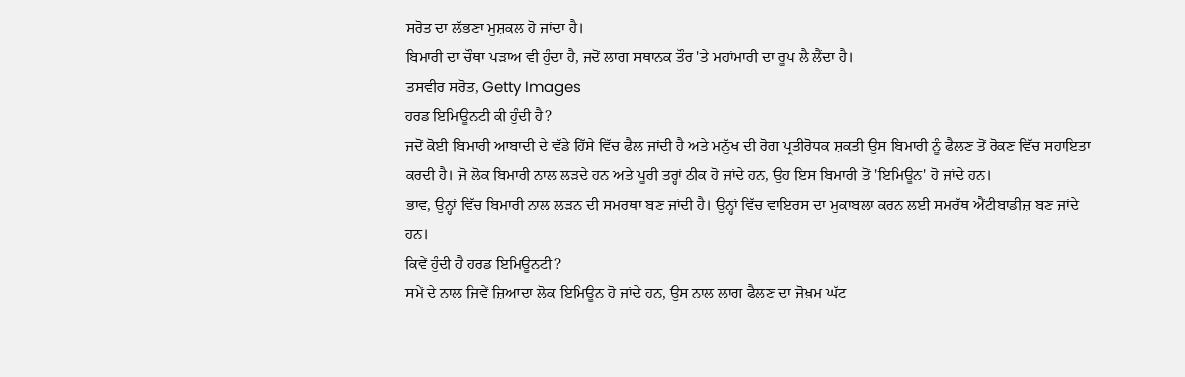ਸਰੋਤ ਦਾ ਲੱਭਣਾ ਮੁਸ਼ਕਲ ਹੋ ਜਾਂਦਾ ਹੈ।
ਬਿਮਾਰੀ ਦਾ ਚੌਥਾ ਪੜਾਅ ਵੀ ਹੁੰਦਾ ਹੈ, ਜਦੋਂ ਲਾਗ ਸਥਾਨਕ ਤੌਰ 'ਤੇ ਮਹਾਂਮਾਰੀ ਦਾ ਰੂਪ ਲੈ ਲੈਂਦਾ ਹੈ।
ਤਸਵੀਰ ਸਰੋਤ, Getty Images
ਹਰਡ ਇਮਿਊਨਟੀ ਕੀ ਹੁੰਦੀ ਹੈ?
ਜਦੋਂ ਕੋਈ ਬਿਮਾਰੀ ਆਬਾਦੀ ਦੇ ਵੱਡੇ ਹਿੱਸੇ ਵਿੱਚ ਫੈਲ ਜਾਂਦੀ ਹੈ ਅਤੇ ਮਨੁੱਖ ਦੀ ਰੋਗ ਪ੍ਰਤੀਰੋਧਕ ਸ਼ਕਤੀ ਉਸ ਬਿਮਾਰੀ ਨੂੰ ਫੈਲਣ ਤੋਂ ਰੋਕਣ ਵਿੱਚ ਸਹਾਇਤਾ ਕਰਦੀ ਹੈ। ਜੋ ਲੋਕ ਬਿਮਾਰੀ ਨਾਲ ਲੜਦੇ ਹਨ ਅਤੇ ਪੂਰੀ ਤਰ੍ਹਾਂ ਠੀਕ ਹੋ ਜਾਂਦੇ ਹਨ, ਉਹ ਇਸ ਬਿਮਾਰੀ ਤੋਂ 'ਇਮਿਊਨ' ਹੋ ਜਾਂਦੇ ਹਨ।
ਭਾਵ, ਉਨ੍ਹਾਂ ਵਿੱਚ ਬਿਮਾਰੀ ਨਾਲ ਲੜਨ ਦੀ ਸਮਰਥਾ ਬਣ ਜਾਂਦੀ ਹੈ। ਉਨ੍ਹਾਂ ਵਿੱਚ ਵਾਇਰਸ ਦਾ ਮੁਕਾਬਲਾ ਕਰਨ ਲਈ ਸਮਰੱਥ ਐਂਟੀਬਾਡੀਜ਼ ਬਣ ਜਾਂਦੇ ਹਨ।
ਕਿਵੇਂ ਹੁੰਦੀ ਹੈ ਹਰਡ ਇਮਿਊਨਟੀ?
ਸਮੇਂ ਦੇ ਨਾਲ ਜਿਵੇਂ ਜ਼ਿਆਦਾ ਲੋਕ ਇਮਿਊਨ ਹੋ ਜਾਂਦੇ ਹਨ, ਉਸ ਨਾਲ ਲਾਗ ਫੈਲਣ ਦਾ ਜੋਖ਼ਮ ਘੱਟ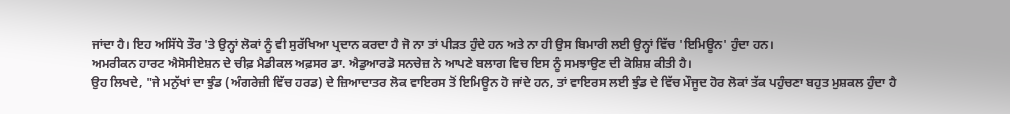ਜਾਂਦਾ ਹੈ। ਇਹ ਅਸਿੱਧੇ ਤੌਰ 'ਤੇ ਉਨ੍ਹਾਂ ਲੋਕਾਂ ਨੂੰ ਵੀ ਸੁਰੱਖਿਆ ਪ੍ਰਦਾਨ ਕਰਦਾ ਹੈ ਜੋ ਨਾ ਤਾਂ ਪੀੜਤ ਹੁੰਦੇ ਹਨ ਅਤੇ ਨਾ ਹੀ ਉਸ ਬਿਮਾਰੀ ਲਈ ਉਨ੍ਹਾਂ ਵਿੱਚ 'ਇਮਿਊਨ' ਹੁੰਦਾ ਹਨ।
ਅਮਰੀਕਨ ਹਾਰਟ ਐਸੋਸੀਏਸ਼ਨ ਦੇ ਚੀਫ਼ ਮੈਡੀਕਲ ਅਫ਼ਸਰ ਡਾ. ਐਡੁਆਰਡੋ ਸਨਚੇਜ਼ ਨੇ ਆਪਣੇ ਬਲਾਗ ਵਿਚ ਇਸ ਨੂੰ ਸਮਝਾਉਣ ਦੀ ਕੋਸ਼ਿਸ਼ ਕੀਤੀ ਹੈ।
ਉਹ ਲਿਖਦੇ, "ਜੇ ਮਨੁੱਖਾਂ ਦਾ ਝੁੰਡ (ਅੰਗਰੇਜ਼ੀ ਵਿੱਚ ਹਰਡ) ਦੇ ਜ਼ਿਆਦਾਤਰ ਲੋਕ ਵਾਇਰਸ ਤੋਂ ਇਮਿਊਨ ਹੋ ਜਾਂਦੇ ਹਨ, ਤਾਂ ਵਾਇਰਸ ਲਈ ਝੁੰਡ ਦੇ ਵਿੱਚ ਮੌਜੂਦ ਹੋਰ ਲੋਕਾਂ ਤੱਕ ਪਹੁੰਚਣਾ ਬਹੁਤ ਮੁਸ਼ਕਲ ਹੁੰਦਾ ਹੈ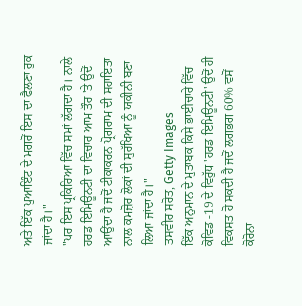ਅਤੇ ਇੱਕ ਪੁਆਇੰਟ ਦੇ ਮਗਰੋਂ ਇਸ ਦਾ ਫੈਲਣਾ ਰੁਕ ਜਾਂਦਾ ਹੈ।"
"ਪਰ ਇਸ ਪ੍ਰਕਿਰਿਆ ਵਿੱਚ ਸਮਾਂ ਲੱਗਦਾ ਹੈ। ਨਾਲੇ ਹਰਡ ਇਮਿਊਨਟੀ ਦਾ ਵਿਚਾਰ ਆਮ ਤੌਰ 'ਤੇ ਉਦੋਂ ਆਉਂਦਾ ਹੈ ਜਦੋਂ ਟੀਕਾਕਰਨ ਪ੍ਰੋਗਰਾਮ ਦੀ ਸਹਾਇਤਾ ਨਾਲ ਕਮਜ਼ੋਰ ਲੋਕਾਂ ਦੀ ਸੁਰੱਖਿਆ ਨੂੰ ਯਕੀਨੀ ਬਣਾ ਲਿਆ ਜਾਂਦਾ ਹੈ।"
ਤਸਵੀਰ ਸਰੋਤ, Getty Images
ਇੱਕ ਅਨੁਮਾਨ ਦੇ ਮੁਤਾਬਕ ਕਿਸੇ ਭਾਈਚਾਰੇ ਵਿੱਚ ਕੋਵਿਡ -19 ਦੇ ਵਿਰੁੱਧ 'ਹਰਡ ਇਮਿਊਨਟੀ' ਉਦੋਂ ਹੀ ਵਿਕਸਤ ਹੋ ਸਕਦੀ ਹੈ ਜਦੋਂ ਲਗਭਗ 60% ਵਸੋਂ ਕੋਰੋਨਾ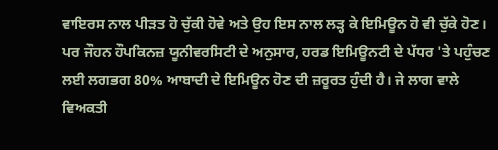ਵਾਇਰਸ ਨਾਲ ਪੀੜਤ ਹੋ ਚੁੱਕੀ ਹੋਵੇ ਅਤੇ ਉਹ ਇਸ ਨਾਲ ਲੜ੍ਹ ਕੇ ਇਮਿਊਨ ਹੋ ਵੀ ਚੁੱਕੇ ਹੋਣ।
ਪਰ ਜੌਹਨ ਹੌਪਕਿਨਜ਼ ਯੂਨੀਵਰਸਿਟੀ ਦੇ ਅਨੁਸਾਰ, ਹਰਡ ਇਮਿਊਨਟੀ ਦੇ ਪੱਧਰ 'ਤੇ ਪਹੁੰਚਣ ਲਈ ਲਗਭਗ 80% ਆਬਾਦੀ ਦੇ ਇਮਿਊਨ ਹੋਣ ਦੀ ਜ਼ਰੂਰਤ ਹੁੰਦੀ ਹੈ। ਜੇ ਲਾਗ ਵਾਲੇ ਵਿਅਕਤੀ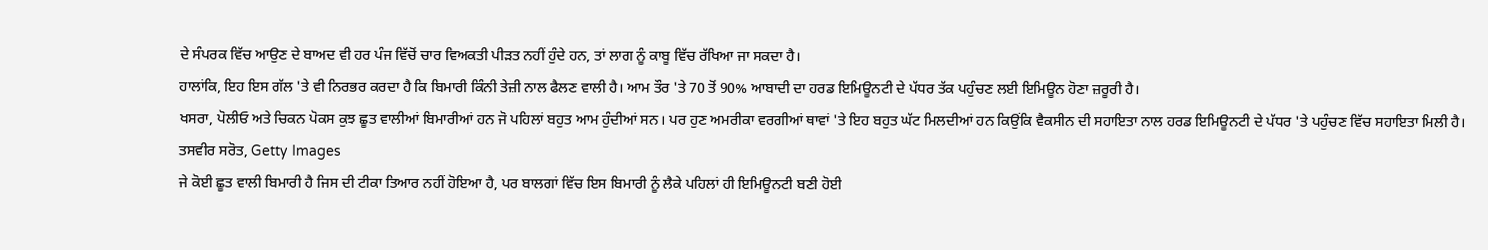ਦੇ ਸੰਪਰਕ ਵਿੱਚ ਆਉਣ ਦੇ ਬਾਅਦ ਵੀ ਹਰ ਪੰਜ ਵਿੱਚੋਂ ਚਾਰ ਵਿਅਕਤੀ ਪੀੜਤ ਨਹੀਂ ਹੁੰਦੇ ਹਨ, ਤਾਂ ਲਾਗ ਨੂੰ ਕਾਬੂ ਵਿੱਚ ਰੱਖਿਆ ਜਾ ਸਕਦਾ ਹੈ।
ਹਾਲਾਂਕਿ, ਇਹ ਇਸ ਗੱਲ 'ਤੇ ਵੀ ਨਿਰਭਰ ਕਰਦਾ ਹੈ ਕਿ ਬਿਮਾਰੀ ਕਿੰਨੀ ਤੇਜ਼ੀ ਨਾਲ ਫੈਲਣ ਵਾਲੀ ਹੈ। ਆਮ ਤੌਰ 'ਤੇ 70 ਤੋਂ 90% ਆਬਾਦੀ ਦਾ ਹਰਡ ਇਮਿਊਨਟੀ ਦੇ ਪੱਧਰ ਤੱਕ ਪਹੁੰਚਣ ਲਈ ਇਮਿਊਨ ਹੋਣਾ ਜ਼ਰੂਰੀ ਹੈ।
ਖਸਰਾ, ਪੋਲੀਓ ਅਤੇ ਚਿਕਨ ਪੋਕਸ ਕੁਝ ਛੂਤ ਵਾਲੀਆਂ ਬਿਮਾਰੀਆਂ ਹਨ ਜੋ ਪਹਿਲਾਂ ਬਹੁਤ ਆਮ ਹੁੰਦੀਆਂ ਸਨ। ਪਰ ਹੁਣ ਅਮਰੀਕਾ ਵਰਗੀਆਂ ਥਾਵਾਂ 'ਤੇ ਇਹ ਬਹੁਤ ਘੱਟ ਮਿਲਦੀਆਂ ਹਨ ਕਿਉਂਕਿ ਵੈਕਸੀਨ ਦੀ ਸਹਾਇਤਾ ਨਾਲ ਹਰਡ ਇਮਿਊਨਟੀ ਦੇ ਪੱਧਰ 'ਤੇ ਪਹੁੰਚਣ ਵਿੱਚ ਸਹਾਇਤਾ ਮਿਲੀ ਹੈ।
ਤਸਵੀਰ ਸਰੋਤ, Getty Images
ਜੇ ਕੋਈ ਛੂਤ ਵਾਲੀ ਬਿਮਾਰੀ ਹੈ ਜਿਸ ਦੀ ਟੀਕਾ ਤਿਆਰ ਨਹੀਂ ਹੋਇਆ ਹੈ, ਪਰ ਬਾਲਗਾਂ ਵਿੱਚ ਇਸ ਬਿਮਾਰੀ ਨੂੰ ਲੈਕੇ ਪਹਿਲਾਂ ਹੀ ਇਮਿਊਨਟੀ ਬਣੀ ਹੋਈ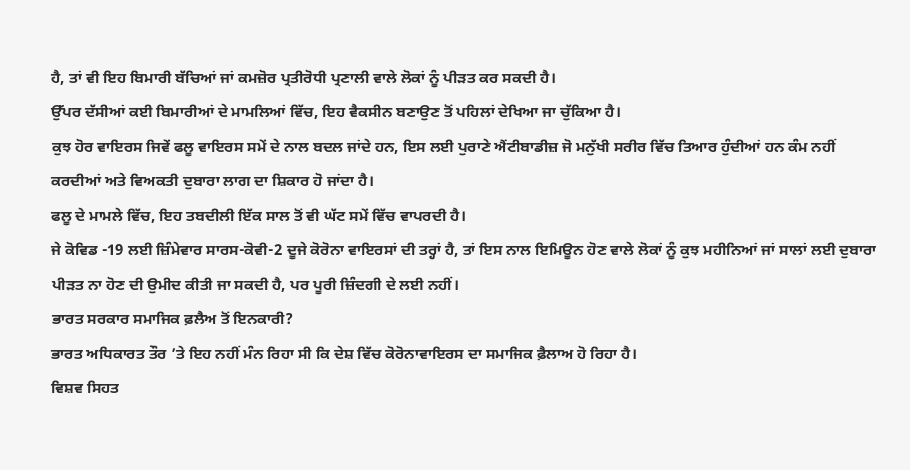ਹੈ, ਤਾਂ ਵੀ ਇਹ ਬਿਮਾਰੀ ਬੱਚਿਆਂ ਜਾਂ ਕਮਜ਼ੋਰ ਪ੍ਰਤੀਰੋਧੀ ਪ੍ਰਣਾਲੀ ਵਾਲੇ ਲੋਕਾਂ ਨੂੰ ਪੀੜਤ ਕਰ ਸਕਦੀ ਹੈ।
ਉੱਪਰ ਦੱਸੀਆਂ ਕਈ ਬਿਮਾਰੀਆਂ ਦੇ ਮਾਮਲਿਆਂ ਵਿੱਚ, ਇਹ ਵੈਕਸੀਨ ਬਣਾਉਣ ਤੋਂ ਪਹਿਲਾਂ ਦੇਖਿਆ ਜਾ ਚੁੱਕਿਆ ਹੈ।
ਕੁਝ ਹੋਰ ਵਾਇਰਸ ਜਿਵੇਂ ਫਲੂ ਵਾਇਰਸ ਸਮੇਂ ਦੇ ਨਾਲ ਬਦਲ ਜਾਂਦੇ ਹਨ, ਇਸ ਲਈ ਪੁਰਾਣੇ ਐਂਟੀਬਾਡੀਜ਼ ਜੋ ਮਨੁੱਖੀ ਸਰੀਰ ਵਿੱਚ ਤਿਆਰ ਹੁੰਦੀਆਂ ਹਨ ਕੰਮ ਨਹੀਂ ਕਰਦੀਆਂ ਅਤੇ ਵਿਅਕਤੀ ਦੁਬਾਰਾ ਲਾਗ ਦਾ ਸ਼ਿਕਾਰ ਹੋ ਜਾਂਦਾ ਹੈ।
ਫਲੂ ਦੇ ਮਾਮਲੇ ਵਿੱਚ, ਇਹ ਤਬਦੀਲੀ ਇੱਕ ਸਾਲ ਤੋਂ ਵੀ ਘੱਟ ਸਮੇਂ ਵਿੱਚ ਵਾਪਰਦੀ ਹੈ।
ਜੇ ਕੋਵਿਡ -19 ਲਈ ਜ਼ਿੰਮੇਵਾਰ ਸਾਰਸ-ਕੋਵੀ-2 ਦੂਜੇ ਕੋਰੋਨਾ ਵਾਇਰਸਾਂ ਦੀ ਤਰ੍ਹਾਂ ਹੈ, ਤਾਂ ਇਸ ਨਾਲ ਇਮਿਊਨ ਹੋਣ ਵਾਲੇ ਲੋਕਾਂ ਨੂੰ ਕੁਝ ਮਹੀਨਿਆਂ ਜਾਂ ਸਾਲਾਂ ਲਈ ਦੁਬਾਰਾ ਪੀੜਤ ਨਾ ਹੋਣ ਦੀ ਉਮੀਦ ਕੀਤੀ ਜਾ ਸਕਦੀ ਹੈ, ਪਰ ਪੂਰੀ ਜ਼ਿੰਦਗੀ ਦੇ ਲਈ ਨਹੀਂ।
ਭਾਰਤ ਸਰਕਾਰ ਸਮਾਜਿਕ ਫ਼ਲੈਅ ਤੋਂ ਇਨਕਾਰੀ?
ਭਾਰਤ ਅਧਿਕਾਰਤ ਤੌਰ ’ਤੇ ਇਹ ਨਹੀਂ ਮੰਨ ਰਿਹਾ ਸੀ ਕਿ ਦੇਸ਼ ਵਿੱਚ ਕੋਰੋਨਾਵਾਇਰਸ ਦਾ ਸਮਾਜਿਕ ਫ਼ੈਲਾਅ ਹੋ ਰਿਹਾ ਹੈ।
ਵਿਸ਼ਵ ਸਿਹਤ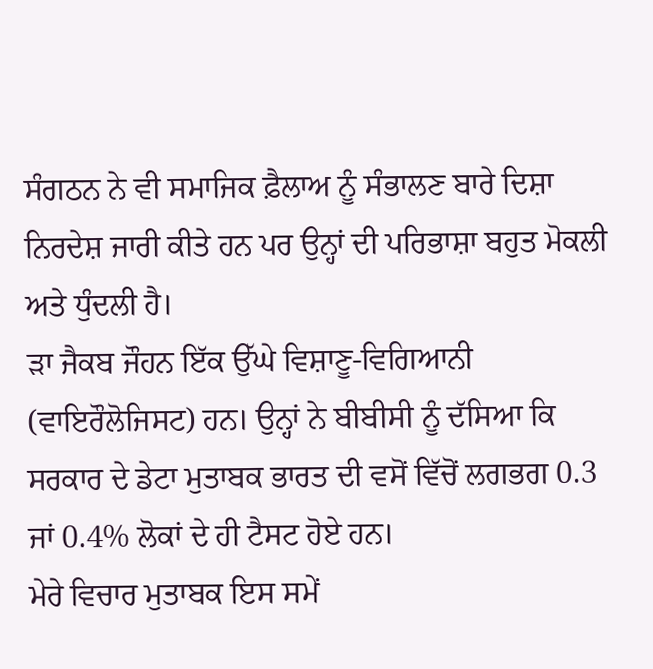ਸੰਗਠਨ ਨੇ ਵੀ ਸਮਾਜਿਕ ਫ਼ੈਲਾਅ ਨੂੰ ਸੰਭਾਲਣ ਬਾਰੇ ਦਿਸ਼ਾ ਨਿਰਦੇਸ਼ ਜਾਰੀ ਕੀਤੇ ਹਨ ਪਰ ਉਨ੍ਹਾਂ ਦੀ ਪਰਿਭਾਸ਼ਾ ਬਹੁਤ ਮੋਕਲੀ ਅਤੇ ਧੁੰਦਲੀ ਹੈ।
ਡ਼ਾ ਜੈਕਬ ਜੌਹਨ ਇੱਕ ਉੱਘੇ ਵਿਸ਼ਾਣੂ-ਵਿਗਿਆਨੀ (ਵਾਇਰੌਲੋਜਿਸਟ) ਹਨ। ਉਨ੍ਹਾਂ ਨੇ ਬੀਬੀਸੀ ਨੂੰ ਦੱਸਿਆ ਕਿ ਸਰਕਾਰ ਦੇ ਡੇਟਾ ਮੁਤਾਬਕ ਭਾਰਤ ਦੀ ਵਸੋਂ ਵਿੱਚੋਂ ਲਗਭਗ 0.3 ਜਾਂ 0.4% ਲੋਕਾਂ ਦੇ ਹੀ ਟੈਸਟ ਹੋਏ ਹਨ।
ਮੇਰੇ ਵਿਚਾਰ ਮੁਤਾਬਕ ਇਸ ਸਮੇਂ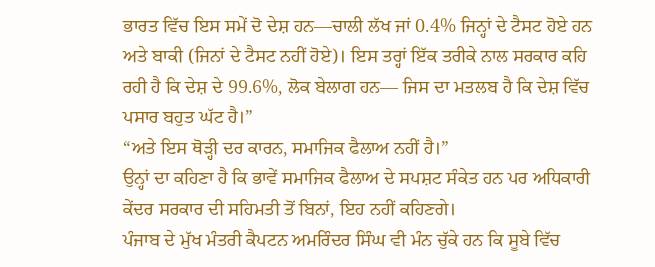ਭਾਰਤ ਵਿੱਚ ਇਸ ਸਮੇਂ ਦੋ ਦੇਸ਼ ਹਨ—ਚਾਲੀ ਲੱਖ ਜਾਂ 0.4% ਜਿਨ੍ਹਾਂ ਦੇ ਟੈਸਟ ਹੋਏ ਹਨ ਅਤੇ ਬਾਕੀ (ਜਿਨਾਂ ਦੇ ਟੈਸਟ ਨਹੀਂ ਹੋਏ)। ਇਸ ਤਰ੍ਹਾਂ ਇੱਕ ਤਰੀਕੇ ਨਾਲ ਸਰਕਾਰ ਕਹਿ ਰਹੀ ਹੈ ਕਿ ਦੇਸ਼ ਦੇ 99.6%, ਲੋਕ ਬੇਲਾਗ ਹਨ— ਜਿਸ ਦਾ ਮਤਲਬ ਹੈ ਕਿ ਦੇਸ਼ ਵਿੱਚ ਪਸਾਰ ਬਹੁਤ ਘੱਟ ਹੈ।”
“ਅਤੇ ਇਸ ਥੋੜ੍ਹੀ ਦਰ ਕਾਰਨ, ਸਮਾਜਿਕ ਫੈਲਾਅ ਨਹੀਂ ਹੈ।”
ਉਨ੍ਹਾਂ ਦਾ ਕਹਿਣਾ ਹੈ ਕਿ ਭਾਵੇਂ ਸਮਾਜਿਕ ਫੈਲਾਅ ਦੇ ਸਪਸ਼ਟ ਸੰਕੇਤ ਹਨ ਪਰ ਅਧਿਕਾਰੀ ਕੇਂਦਰ ਸਰਕਾਰ ਦੀ ਸਹਿਮਤੀ ਤੋਂ ਬਿਨਾਂ, ਇਹ ਨਹੀਂ ਕਹਿਣਗੇ।
ਪੰਜਾਬ ਦੇ ਮੁੱਖ ਮੰਤਰੀ ਕੈਪਟਨ ਅਮਰਿੰਦਰ ਸਿੰਘ ਵੀ ਮੰਨ ਚੁੱਕੇ ਹਨ ਕਿ ਸੂਬੇ ਵਿੱਚ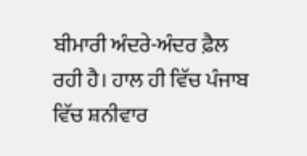ਬੀਮਾਰੀ ਅੰਦਰੇ-ਅੰਦਰ ਫ਼ੈਲ ਰਹੀ ਹੈ। ਹਾਲ ਹੀ ਵਿੱਚ ਪੰਜਾਬ ਵਿੱਚ ਸ਼ਨੀਵਾਰ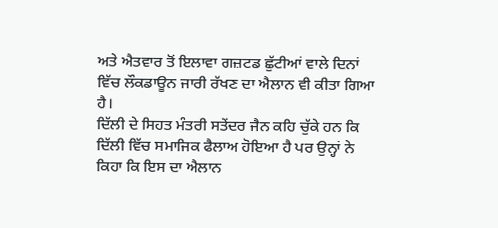ਅਤੇ ਐਤਵਾਰ ਤੋਂ ਇਲਾਵਾ ਗਜ਼ਟਡ ਛੁੱਟੀਆਂ ਵਾਲੇ ਦਿਨਾਂ ਵਿੱਚ ਲੌਕਡਾਊਨ ਜਾਰੀ ਰੱਖਣ ਦਾ ਐਲਾਨ ਵੀ ਕੀਤਾ ਗਿਆ ਹੈ।
ਦਿੱਲੀ ਦੇ ਸਿਹਤ ਮੰਤਰੀ ਸਤੇਂਦਰ ਜੈਨ ਕਹਿ ਚੁੱਕੇ ਹਨ ਕਿ ਦਿੱਲੀ ਵਿੱਚ ਸਮਾਜਿਕ ਫੈਲਾਅ ਹੋਇਆ ਹੈ ਪਰ ਉਨ੍ਹਾਂ ਨੇ ਕਿਹਾ ਕਿ ਇਸ ਦਾ ਐਲਾਨ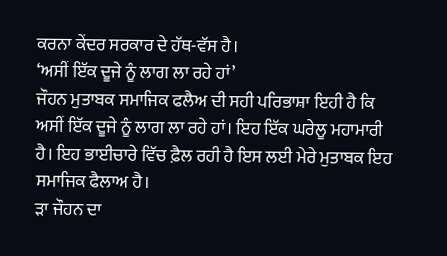ਕਰਨਾ ਕੇਂਦਰ ਸਰਕਾਰ ਦੇ ਹੱਥ-ਵੱਸ ਹੈ।
‘ਅਸੀਂ ਇੱਕ ਦੂਜੇ ਨੂੰ ਲਾਗ ਲਾ ਰਹੇ ਹਾਂ’
ਜੌਹਨ ਮੁਤਾਬਕ ਸਮਾਜਿਕ ਫਲੈਅ ਦੀ ਸਹੀ ਪਰਿਭਾਸ਼ਾ ਇਹੀ ਹੈ ਕਿ ਅਸੀਂ ਇੱਕ ਦੂਜੇ ਨੂੰ ਲਾਗ ਲਾ ਰਹੇ ਹਾਂ। ਇਹ ਇੱਕ ਘਰੇਲੂ ਮਹਾਮਾਰੀ ਹੈ। ਇਹ ਭਾਈਚਾਰੇ ਵਿੱਚ ਫ਼ੈਲ ਰਹੀ ਹੈ ਇਸ ਲਈ ਮੇਰੇ ਮੁਤਾਬਕ ਇਹ ਸਮਾਜਿਕ ਫੈਲਾਅ ਹੈ।
ਡ਼ਾ ਜੌਹਨ ਦਾ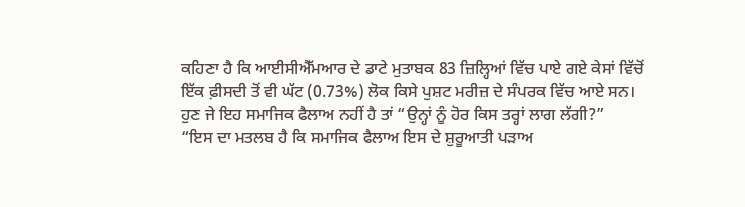ਕਹਿਣਾ ਹੈ ਕਿ ਆਈਸੀਐੱਮਆਰ ਦੇ ਡਾਟੇ ਮੁਤਾਬਕ 83 ਜ਼ਿਲ੍ਹਿਆਂ ਵਿੱਚ ਪਾਏ ਗਏ ਕੇਸਾਂ ਵਿੱਚੋਂ ਇੱਕ ਫ਼ੀਸਦੀ ਤੋਂ ਵੀ ਘੱਟ (0.73%) ਲੋਕ ਕਿਸੇ ਪੁਸ਼ਟ ਮਰੀਜ਼ ਦੇ ਸੰਪਰਕ ਵਿੱਚ ਆਏ ਸਨ। ਹੁਣ ਜੇ ਇਹ ਸਮਾਜਿਕ ਫੈਲਾਅ ਨਹੀਂ ਹੈ ਤਾਂ “ਉਨ੍ਹਾਂ ਨੂੰ ਹੋਰ ਕਿਸ ਤਰ੍ਹਾਂ ਲਾਗ ਲੱਗੀ?”
“ਇਸ ਦਾ ਮਤਲਬ ਹੈ ਕਿ ਸਮਾਜਿਕ ਫੈਲਾਅ ਇਸ ਦੇ ਸ਼ੁਰੂਆਤੀ ਪੜਾਅ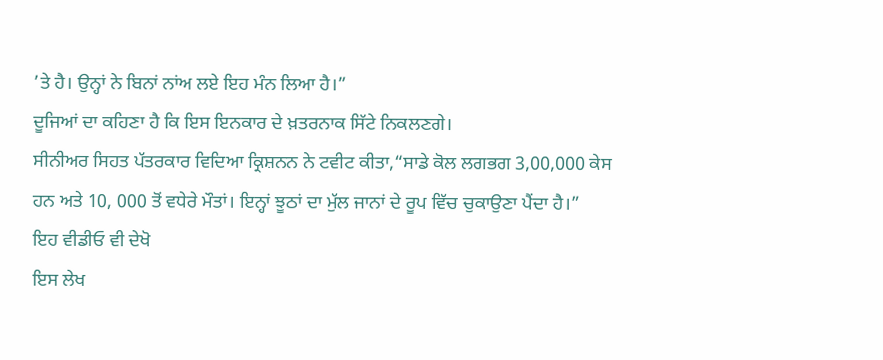’ਤੇ ਹੈ। ਉਨ੍ਹਾਂ ਨੇ ਬਿਨਾਂ ਨਾਂਅ ਲਏ ਇਹ ਮੰਨ ਲਿਆ ਹੈ।”
ਦੂਜਿਆਂ ਦਾ ਕਹਿਣਾ ਹੈ ਕਿ ਇਸ ਇਨਕਾਰ ਦੇ ਖ਼ਤਰਨਾਕ ਸਿੱਟੇ ਨਿਕਲਣਗੇ।
ਸੀਨੀਅਰ ਸਿਹਤ ਪੱਤਰਕਾਰ ਵਿਦਿਆ ਕ੍ਰਿਸ਼ਨਨ ਨੇ ਟਵੀਟ ਕੀਤਾ,“ਸਾਡੇ ਕੋਲ ਲਗਭਗ 3,00,000 ਕੇਸ ਹਨ ਅਤੇ 10, 000 ਤੋਂ ਵਧੇਰੇ ਮੌਤਾਂ। ਇਨ੍ਹਾਂ ਝੂਠਾਂ ਦਾ ਮੁੱਲ ਜਾਨਾਂ ਦੇ ਰੂਪ ਵਿੱਚ ਚੁਕਾਉਣਾ ਪੈਂਦਾ ਹੈ।”
ਇਹ ਵੀਡੀਓ ਵੀ ਦੇਖੋ
ਇਸ ਲੇਖ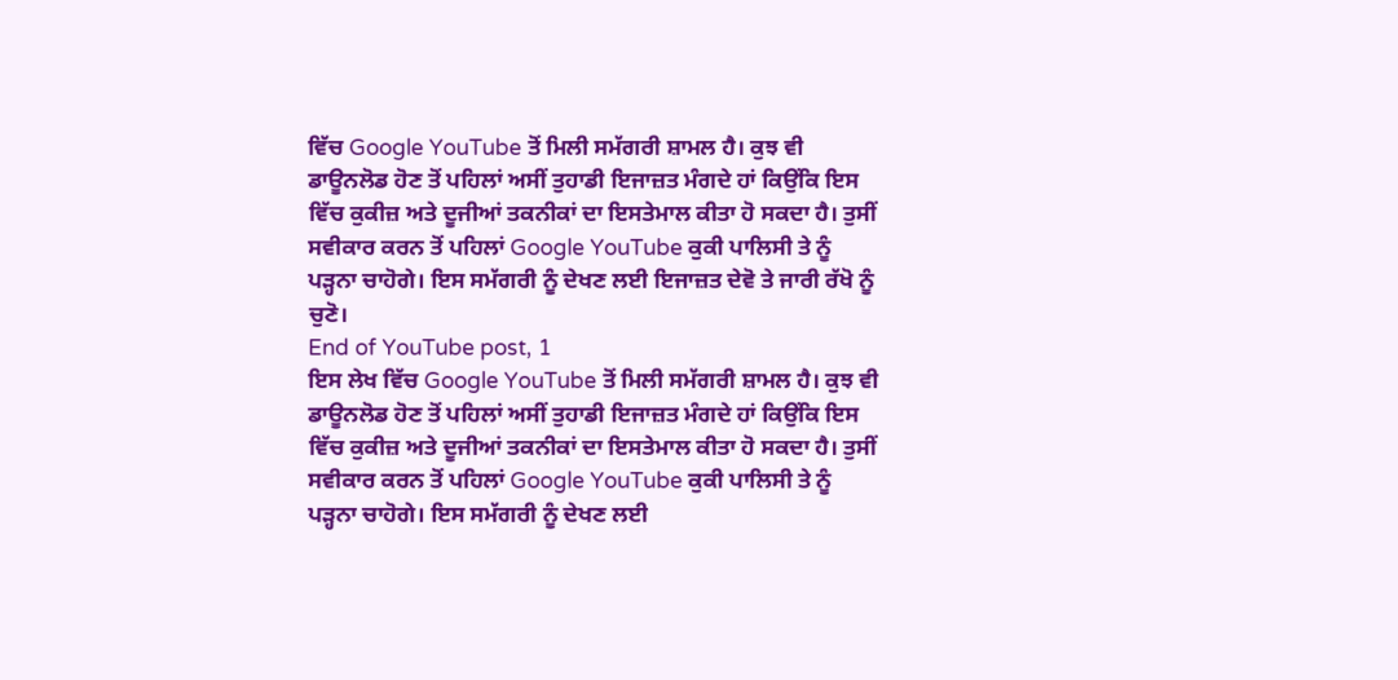ਵਿੱਚ Google YouTube ਤੋਂ ਮਿਲੀ ਸਮੱਗਰੀ ਸ਼ਾਮਲ ਹੈ। ਕੁਝ ਵੀ ਡਾਊਨਲੋਡ ਹੋਣ ਤੋਂ ਪਹਿਲਾਂ ਅਸੀਂ ਤੁਹਾਡੀ ਇਜਾਜ਼ਤ ਮੰਗਦੇ ਹਾਂ ਕਿਉਂਕਿ ਇਸ ਵਿੱਚ ਕੁਕੀਜ਼ ਅਤੇ ਦੂਜੀਆਂ ਤਕਨੀਕਾਂ ਦਾ ਇਸਤੇਮਾਲ ਕੀਤਾ ਹੋ ਸਕਦਾ ਹੈ। ਤੁਸੀਂ ਸਵੀਕਾਰ ਕਰਨ ਤੋਂ ਪਹਿਲਾਂ Google YouTube ਕੁਕੀ ਪਾਲਿਸੀ ਤੇ ਨੂੰ ਪੜ੍ਹਨਾ ਚਾਹੋਗੇ। ਇਸ ਸਮੱਗਰੀ ਨੂੰ ਦੇਖਣ ਲਈ ਇਜਾਜ਼ਤ ਦੇਵੋ ਤੇ ਜਾਰੀ ਰੱਖੋ ਨੂੰ ਚੁਣੋ।
End of YouTube post, 1
ਇਸ ਲੇਖ ਵਿੱਚ Google YouTube ਤੋਂ ਮਿਲੀ ਸਮੱਗਰੀ ਸ਼ਾਮਲ ਹੈ। ਕੁਝ ਵੀ ਡਾਊਨਲੋਡ ਹੋਣ ਤੋਂ ਪਹਿਲਾਂ ਅਸੀਂ ਤੁਹਾਡੀ ਇਜਾਜ਼ਤ ਮੰਗਦੇ ਹਾਂ ਕਿਉਂਕਿ ਇਸ ਵਿੱਚ ਕੁਕੀਜ਼ ਅਤੇ ਦੂਜੀਆਂ ਤਕਨੀਕਾਂ ਦਾ ਇਸਤੇਮਾਲ ਕੀਤਾ ਹੋ ਸਕਦਾ ਹੈ। ਤੁਸੀਂ ਸਵੀਕਾਰ ਕਰਨ ਤੋਂ ਪਹਿਲਾਂ Google YouTube ਕੁਕੀ ਪਾਲਿਸੀ ਤੇ ਨੂੰ ਪੜ੍ਹਨਾ ਚਾਹੋਗੇ। ਇਸ ਸਮੱਗਰੀ ਨੂੰ ਦੇਖਣ ਲਈ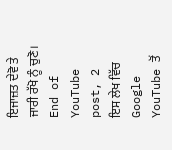ਇਜਾਜ਼ਤ ਦੇਵੋ ਤੇ ਜਾਰੀ ਰੱਖੋ ਨੂੰ ਚੁਣੋ।
End of YouTube post, 2
ਇਸ ਲੇਖ ਵਿੱਚ Google YouTube ਤੋਂ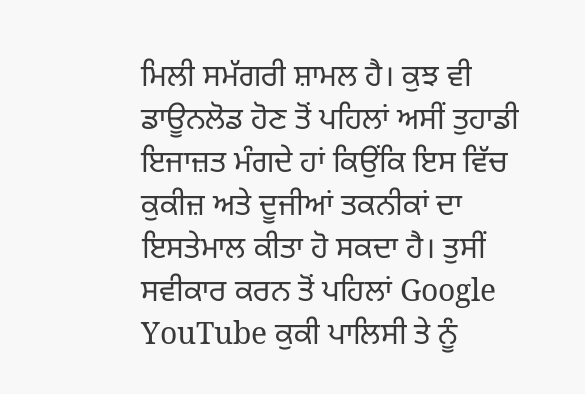ਮਿਲੀ ਸਮੱਗਰੀ ਸ਼ਾਮਲ ਹੈ। ਕੁਝ ਵੀ ਡਾਊਨਲੋਡ ਹੋਣ ਤੋਂ ਪਹਿਲਾਂ ਅਸੀਂ ਤੁਹਾਡੀ ਇਜਾਜ਼ਤ ਮੰਗਦੇ ਹਾਂ ਕਿਉਂਕਿ ਇਸ ਵਿੱਚ ਕੁਕੀਜ਼ ਅਤੇ ਦੂਜੀਆਂ ਤਕਨੀਕਾਂ ਦਾ ਇਸਤੇਮਾਲ ਕੀਤਾ ਹੋ ਸਕਦਾ ਹੈ। ਤੁਸੀਂ ਸਵੀਕਾਰ ਕਰਨ ਤੋਂ ਪਹਿਲਾਂ Google YouTube ਕੁਕੀ ਪਾਲਿਸੀ ਤੇ ਨੂੰ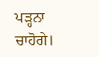ਪੜ੍ਹਨਾ ਚਾਹੋਗੇ।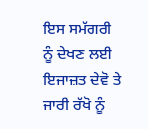ਇਸ ਸਮੱਗਰੀ ਨੂੰ ਦੇਖਣ ਲਈ ਇਜਾਜ਼ਤ ਦੇਵੋ ਤੇ ਜਾਰੀ ਰੱਖੋ ਨੂੰ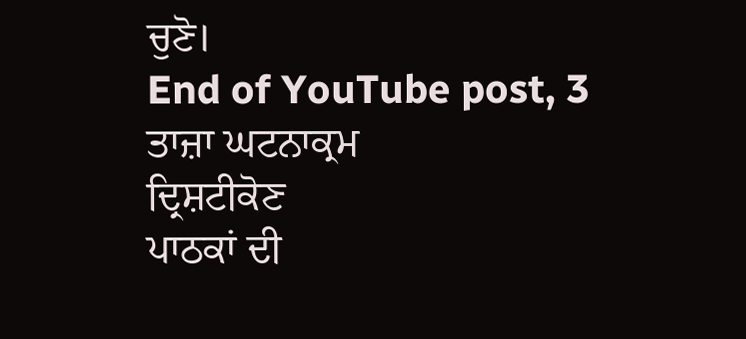ਚੁਣੋ।
End of YouTube post, 3
ਤਾਜ਼ਾ ਘਟਨਾਕ੍ਰਮ
ਦ੍ਰਿਸ਼ਟੀਕੋਣ
ਪਾਠਕਾਂ ਦੀ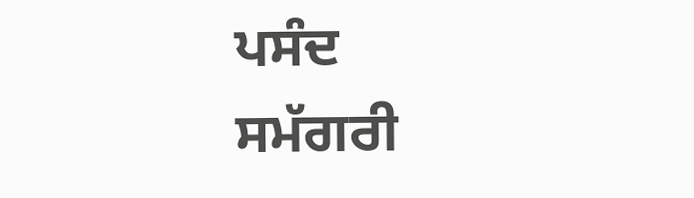ਪਸੰਦ
ਸਮੱਗਰੀ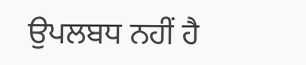ਉਪਲਬਧ ਨਹੀਂ ਹੈ